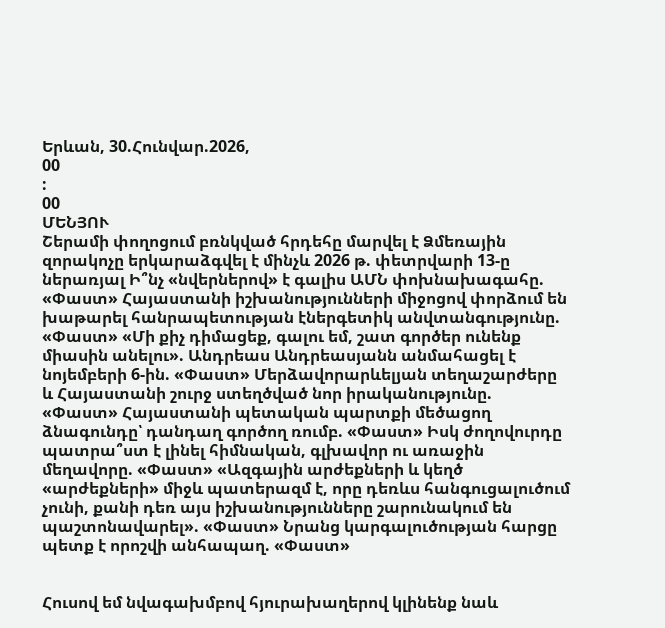Երևան, 30.Հունվար.2026,
00
:
00
ՄԵՆՅՈՒ
Շերամի փողոցում բռնկված հրդեհը մարվել է Ձմեռային զորակոչը երկարաձգվել է մինչև 2026 թ. փետրվարի 13-ը ներառյալ Ի՞նչ «նվերներով» է գալիս ԱՄՆ փոխնախագահը. «Փաստ» Հայաստանի իշխանությունների միջոցով փորձում են խաթարել հանրապետության էներգետիկ անվտանգությունը. «Փաստ» «Մի քիչ դիմացեք, գալու եմ, շատ գործեր ունենք միասին անելու». Անդրեաս Անդրեասյանն անմահացել է նոյեմբերի 6-ին. «Փաստ» Մերձավորարևելյան տեղաշարժերը և Հայաստանի շուրջ ստեղծված նոր իրականությունը. «Փաստ» Հայաստանի պետական պարտքի մեծացող ձնագունդը՝ դանդաղ գործող ռումբ. «Փաստ» Իսկ ժողովուրդը պատրա՞ստ է լինել հիմնական, գլխավոր ու առաջին մեղավորը. «Փաստ» «Ազգային արժեքների և կեղծ «արժեքների» միջև պատերազմ է, որը դեռևս հանգուցալուծում չունի, քանի դեռ այս իշխանությունները շարունակում են պաշտոնավարել». «Փաստ» Նրանց կարգալուծության հարցը պետք է որոշվի անհապաղ. «Փաստ»


Հուսով եմ նվագախմբով հյուրախաղերով կլինենք նաև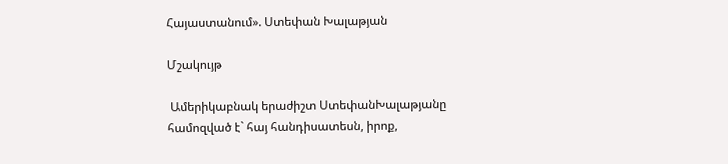Հայաստանում». Ստեփան Խալաթյան

Մշակույթ

 Ամերիկաբնակ երաժիշտ ՍտեփանԽալաթյանը համոզված է` հայ հանդիսատեսն, իրոք,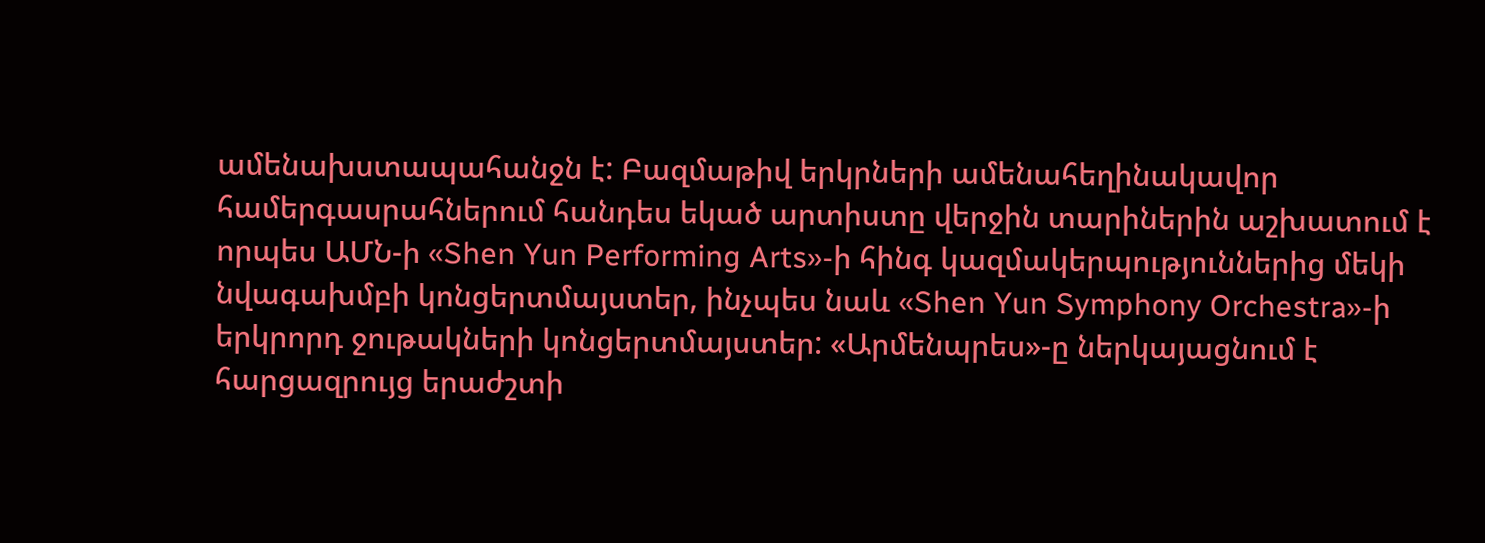ամենախստապահանջն է: Բազմաթիվ երկրների ամենահեղինակավոր համերգասրահներում հանդես եկած արտիստը վերջին տարիներին աշխատում է որպես ԱՄՆ-ի «Shen Yun Performing Arts»-ի հինգ կազմակերպություններից մեկի նվագախմբի կոնցերտմայստեր, ինչպես նաև «Shen Yun Symphony Orchestra»-ի երկրորդ ջութակների կոնցերտմայստեր: «Արմենպրես»-ը ներկայացնում է հարցազրույց երաժշտի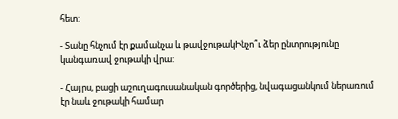հետ:

- Տանը հնչում էր քամանչա և թավջութակԻնչո՞ւ ձեր ընտրությունը կանգառավ ջութակի վրա:

- Հայրս, բացի աշուղագուսանական գործերից, նվագացանկում ներառում էր նաև ջութակի համար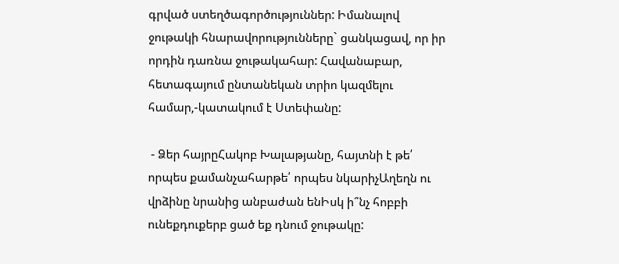գրված ստեղծագործություններ: Իմանալով ջութակի հնարավորությունները` ցանկացավ, որ իր որդին դառնա ջութակահար: Հավանաբար, հետագայում ընտանեկան տրիո կազմելու համար,-կատակում է Ստեփանը:

 - Ձեր հայրըՀակոբ Խալաթյանը, հայտնի է թե՛ որպես քամանչահարթե՛ որպես նկարիչԱղեղն ու վրձինը նրանից անբաժան ենԻսկ ի՞նչ հոբբի ունեքդուքերբ ցած եք դնում ջութակը: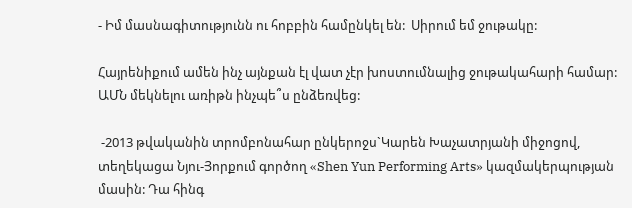- Իմ մասնագիտությունն ու հոբբին համընկել են:  Սիրում եմ ջութակը:

Հայրենիքում ամեն ինչ այնքան էլ վատ չէր խոստումնալից ջութակահարի համար: ԱՄՆ մեկնելու առիթն ինչպե՞ս ընձեռվեց:

 -2013 թվականին տրոմբոնահար ընկերոջս`Կարեն Խաչատրյանի միջոցով, տեղեկացա Նյու-Յորքում գործող «Shen Yun Performing Arts» կազմակերպության մասին: Դա հինգ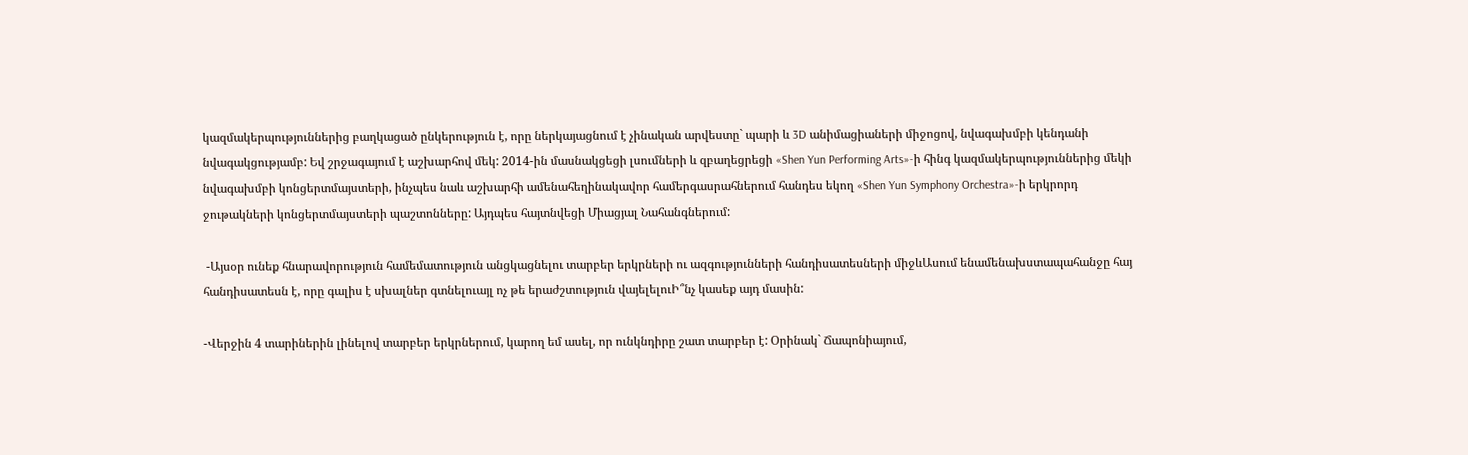կազմակերպություններից բաղկացած ընկերություն է, որը ներկայացնում է չինական արվեստը` պարի և 3D անիմացիաների միջոցով, նվագախմբի կենդանի նվագակցությամբ: Եվ շրջագայում է աշխարհով մեկ: 2014-ին մասնակցեցի լսումների և զբաղեցրեցի «Shen Yun Performing Arts»-ի հինգ կազմակերպություններից մեկի նվագախմբի կոնցերտմայստերի, ինչպես նաև աշխարհի ամենահեղինակավոր համերգասրահներում հանդես եկող «Shen Yun Symphony Orchestra»-ի երկրորդ ջութակների կոնցերտմայստերի պաշտոնները: Այդպես հայտնվեցի Միացյալ Նահանգներում:

 -Այսօր ունեք հնարավորություն համեմատություն անցկացնելու տարբեր երկրների ու ազգությունների հանդիսատեսների միջևԱսում ենամենախստապահանջը հայ հանդիսատեսն է, որը գալիս է սխալներ գտնելուայլ ոչ թե երաժշտություն վայելելուԻ՞նչ կասեք այդ մասին:

-Վերջին 4 տարիներին լինելով տարբեր երկրներում, կարող եմ ասել, որ ունկնդիրը շատ տարբեր է: Օրինակ` Ճապոնիայում,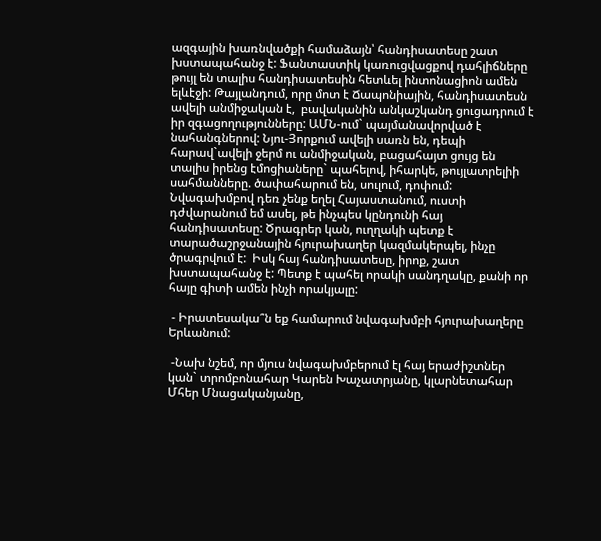ազգային խառնվածքի համաձայն՝ հանդիսատեսը շատ խստապահանջ է: Ֆանտաստիկ կառուցվացքով դահլիճները թույլ են տալիս հանդիսատեսին հետևել ինտոնացիոն ամեն ելևէջի: Թայլանդում, որը մոտ է Ճապոնիային, հանդիսատեսն ավելի անմիջական է,  բավականին անկաշկանդ ցուցադրում է իր զգացողությունները: ԱՄՆ-ում` պայմանավորված է նահանգներով: Նյու-Յորքում ավելի սառն են, դեպի հարավ`ավելի ջերմ ու անմիջական, բացահայտ ցույց են տալիս իրենց էմոցիաները` պահելով, իհարկե, թույլատրելիի սահմանները. ծափահարում են, սուլում, դոփում: Նվագախմբով դեռ չենք եղել Հայաստանում, ուստի դժվարանում եմ ասել, թե ինչպես կընդունի հայ հանդիսատեսը: Ծրագրեր կան, ուղղակի պետք է տարածաշրջանային հյուրախաղեր կազմակերպել, ինչը ծրագրվում է:  Իսկ հայ հանդիսատեսը, իրոք, շատ խստապահանջ է: Պետք է պահել որակի սանդղակը, քանի որ հայը գիտի ամեն ինչի որակյալը:

 - Իրատեսակա՞ն եք համարում նվագախմբի հյուրախաղերը Երևանում:

 -Նախ նշեմ, որ մյուս նվագախմբերում էլ հայ երաժիշտներ կան` տրոմբոնահար Կարեն Խաչատրյանը, կլարնետահար Մհեր Մնացականյանը,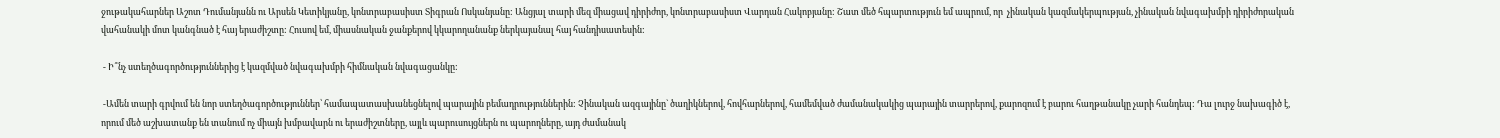ջութակահարներ Աշոտ Դումանյանն ու Արսեն Կետիկյանը, կոնտրաբասիստ Տիգրան Ոսկանյանը: Անցյալ տարի մեզ միացավ դիրիժոր, կոնտրաբասիստ Վարդան Հակոբյանը: Շատ մեծ հպարտություն եմ ապրում, որ  չինական կազմակերպության, չինական նվագախմբի դիրիժորական վահանակի մոտ կանգնած է հայ երաժիշտը: Հուսով եմ, միասնական ջանքերով կկարողանանք ներկայանալ հայ հանդիսատեսին:

 - Ի՞նչ ստեղծագործություններից է կազմված նվագախմբի հիմնական նվագացանկը:

 -Ամեն տարի գրվում են նոր ստեղծագործություններ՝ համապատասխանեցնելով պարային բեմադրություններին: Չինական ազգայինը` ծաղիկներով, հովհարներով, համեմված ժամանակակից պարային տարրերով, քարոզում է բարու հաղթանակը չարի հանդեպ: Դա լուրջ նախագիծ է, որում մեծ աշխատանք են տանում ոչ միայն խմբավարն ու երաժիշտները, այլև պարուսույցներն ու պարողները, այդ ժամանակ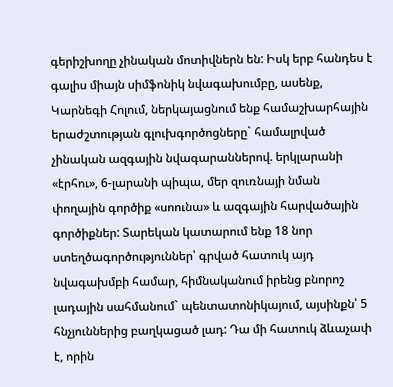գերիշխողը չինական մոտիվներն են: Իսկ երբ հանդես է գալիս միայն սիմֆոնիկ նվագախումբը, ասենք, Կարնեգի Հոլում, ներկայացնում ենք համաշխարհային երաժշտության գլուխգործոցները` համալրված չինական ազգային նվագարաններով. երկլարանի «էրհու», 6-լարանի պիպա, մեր զուռնայի նման փողային գործիք «սոունա» և ազգային հարվածային գործիքներ: Տարեկան կատարում ենք 18 նոր ստեղծագործություններ՝ գրված հատուկ այդ նվագախմբի համար, հիմնականում իրենց բնորոշ լադային սահմանում` պենտատոնիկայում, այսինքն՝ 5 հնչյուններից բաղկացած լադ: Դա մի հատուկ ձևաչափ է, որին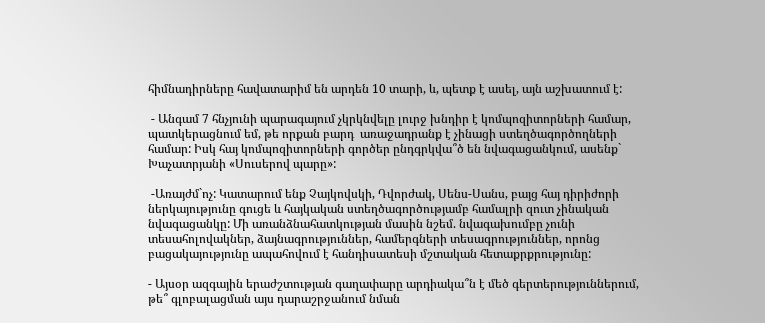հիմնադիրները հավատարիմ են արդեն 10 տարի, և, պետք է ասել, այն աշխատում է:

 - Անգամ 7 հնչյունի պարագայում չկրկնվելը լուրջ խնդիր է կոմպոզիտորների համար, պատկերացնում եմ, թե որքան բարդ  առաջադրանք է չինացի ստեղծագործողների համար: Իսկ հայ կոմպոզիտորների գործեր ընդգրկվա՞ծ են նվագացանկում, ասենք` Խաչատրյանի «Սուսերով պարը»:

 -Առայժմ`ոչ: Կատարում ենք Չայկովսկի, Դվորժակ, Սենս-Սանս, բայց հայ դիրիժորի ներկայությունը գուցե և հայկական ստեղծագործությամբ համալրի զուտ չինական նվագացանկը: Մի առանձնահատկության մասին նշեմ. նվագախումբը չունի տեսահոլովակներ, ձայնագրություններ, համերգների տեսագրություններ, որոնց բացակայությունը ապահովում է հանդիսատեսի մշտական հետաքրքրությունը:

- Այսօր ազգային երաժշտության գաղափարը արդիակա՞ն է մեծ գերտերություններում, թե՞ գլոբալացման այս դարաշրջանում նման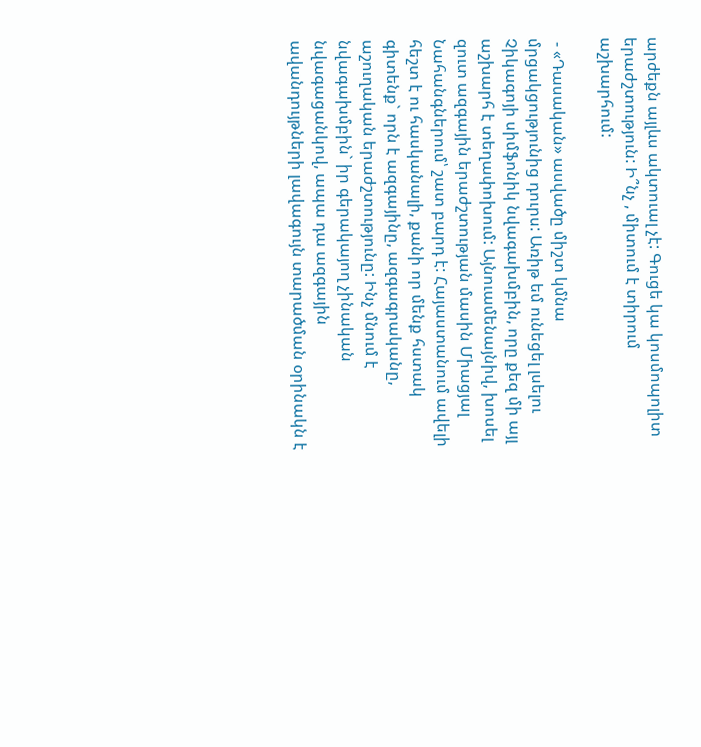արժեքն այլևս ակտուալ չէ: Գուցե կա կոսմոպոլիտ երաժշտություն: Ի՞նչ , միտում է տիրում աշխարհում:

 - «Դասական» ասվածը միշտ կմնա մրցակցությունից դուրս: Առիթ եմ ունեցել լսելու Չիկագոյի սիմֆոնիկ նվագախմբին, որը քեզ մի այլ աշխարհ է տեղափոխում: Այնուամենայնիվ, խոսել զուտ ազգային երաժշտության մասին Միացյալ Նահանգներում՝ շատ բարդ է: Հայաստանում ավելի հեշտ է ու հասկանալի, քանի որ մենք հստակ գիտենք` որն է ազգայինը, ազգագրականը, աշուղական երաժշտությունը: Ինչ մնում է նվագախմբին` իր գերակայող չինական նվագացանկով, ապա դա ազգային ավանդույթների լավագույն տարածման օրինակն է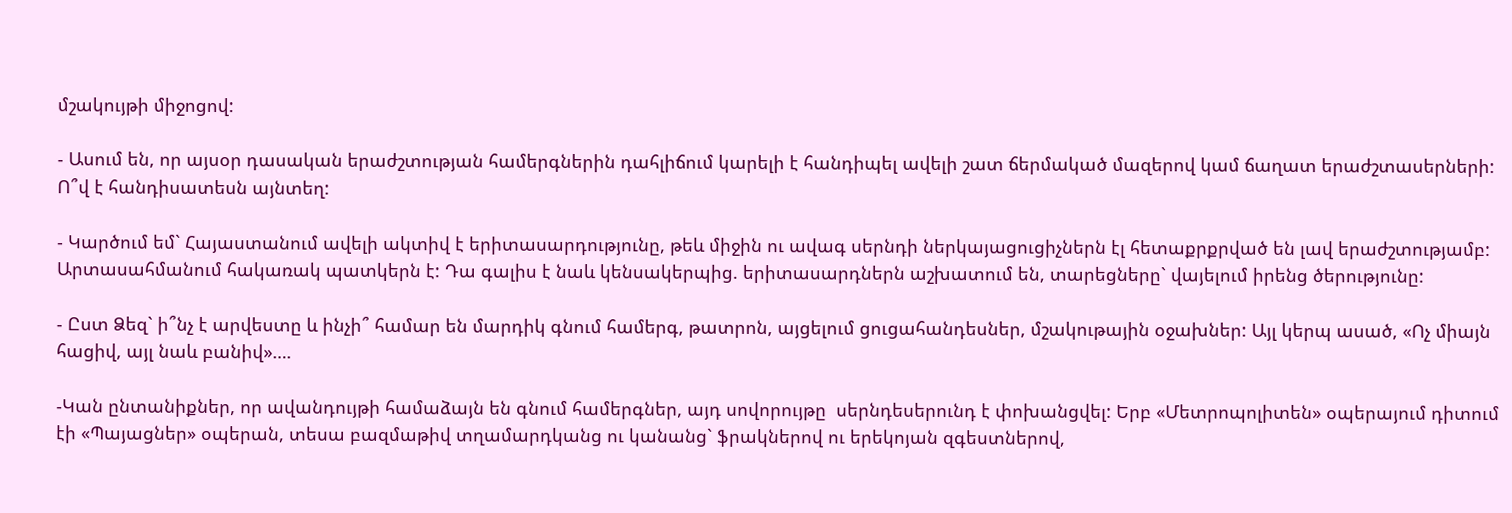մշակույթի միջոցով:

- Ասում են, որ այսօր դասական երաժշտության համերգներին դահլիճում կարելի է հանդիպել ավելի շատ ճերմակած մազերով կամ ճաղատ երաժշտասերների: Ո՞վ է հանդիսատեսն այնտեղ:

- Կարծում եմ` Հայաստանում ավելի ակտիվ է երիտասարդությունը, թեև միջին ու ավագ սերնդի ներկայացուցիչներն էլ հետաքրքրված են լավ երաժշտությամբ: Արտասահմանում հակառակ պատկերն է: Դա գալիս է նաև կենսակերպից. երիտասարդներն աշխատում են, տարեցները` վայելում իրենց ծերությունը:

- Ըստ Ձեզ` ի՞նչ է արվեստը և ինչի՞ համար են մարդիկ գնում համերգ, թատրոն, այցելում ցուցահանդեսներ, մշակութային օջախներ: Այլ կերպ ասած, «Ոչ միայն հացիվ, այլ նաև բանիվ»….

-Կան ընտանիքներ, որ ավանդույթի համաձայն են գնում համերգներ, այդ սովորույթը  սերնդեսերունդ է փոխանցվել: Երբ «Մետրոպոլիտեն» օպերայում դիտում էի «Պայացներ» օպերան, տեսա բազմաթիվ տղամարդկանց ու կանանց` ֆրակներով ու երեկոյան զգեստներով,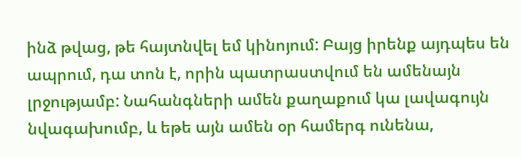ինձ թվաց, թե հայտնվել եմ կինոյում: Բայց իրենք այդպես են ապրում, դա տոն է, որին պատրաստվում են ամենայն լրջությամբ: Նահանգների ամեն քաղաքում կա լավագույն նվագախումբ, և եթե այն ամեն օր համերգ ունենա,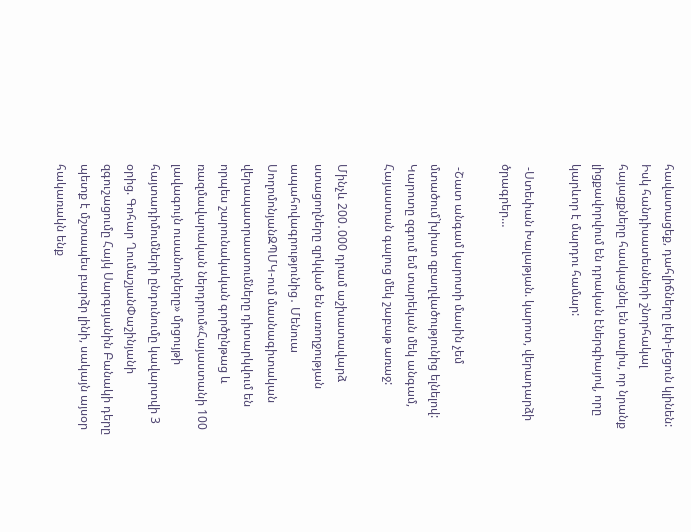հավատացեք, դահլիճները լեփ-լեցուն կլինեն: Իսկ հանդիսատեսների շնորհակալ հայացքները հասկացնել են տալիս, որ նրանք լիցքավորվում են դրական էներգիայով, որը կարևոր է մարդու համար:

 -Ստեփան Խալաթյան. կարոտ, վերադարձի ծրագրեր…

 -Շատ անգամ կարոտի մասին չեմ մտածում`խիստ զբաղվածությունից ելնելով: Կարոտը զգում եմ տարեկան մեկ անգամ, Հայաստան գալուց մեկ շաբաթ առաջ:

Մինչև 200․000 դրամ աշխատավարձ ստացողները զրկված են առողջության ապահովագրությունից․ Մենուա ՍողոմոնյանԶՊՄԿ-ում մասնագիտական վերապատրաստումները դիտարկվում են որպես շարունակական գործընթաց և ռազմավարական ներդրում«Հայաստանի 100 լավագույն ուսանողները» մրցույթի հայտադիմումների ընդունումը կավարտվի 3 օրից. Գոհար ՂումաշյանՓաշինյանի զգուշացումը Հայկ Սարգսյանին Բանակի դերը պետք է մշտապես բարձր լինի, սակայն այսօր հակառակն ենք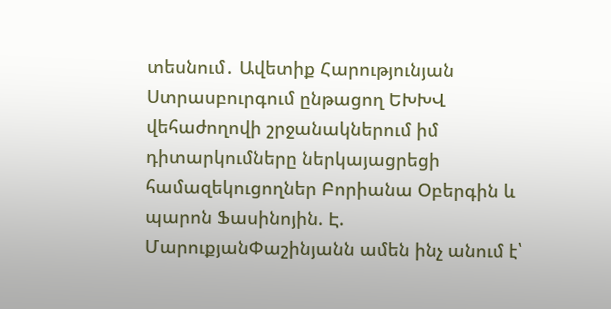տեսնում․ Ավետիք Հարությունյան Ստրասբուրգում ընթացող ԵԽԽՎ վեհաժողովի շրջանակներում իմ դիտարկումները ներկայացրեցի համազեկուցողներ Բորիանա Օբերգին և պարոն Ֆասինոյին. Է. ՄարուքյանՓաշինյանն ամեն ինչ անում է՝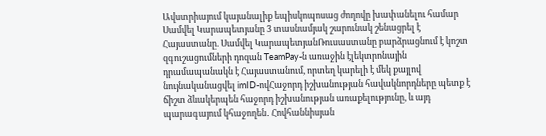Ավստրիայում կայանալիք եպիսկոպոսաց ժողովը խափանելու համար Սամվել Կարապետյանը 3 տասնամյակ շարունակ շենացրել է Հայաստանը. Սամվել ԿարապետյանՌուսաստանը բարձրացնում է կոշտ զգուշացումների դոզան TeamPay-ն առաջին էլեկտրոնային դրամապանակն է Հայաստանում, որտեղ կարելի է մեկ քայլով նույնականացվել imID-ովՀաջորդ իշխանության հավակնորդները պետք է ճիշտ ձևակերպեն հաջորդ իշխանության առաքելությունը, և այդ պարագայում կհաջողեն․ Հովհաննիսյան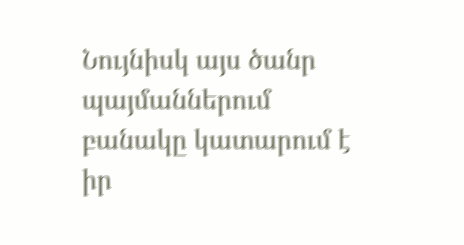Նույնիսկ այս ծանր պայմաններում բանակը կատարում է իր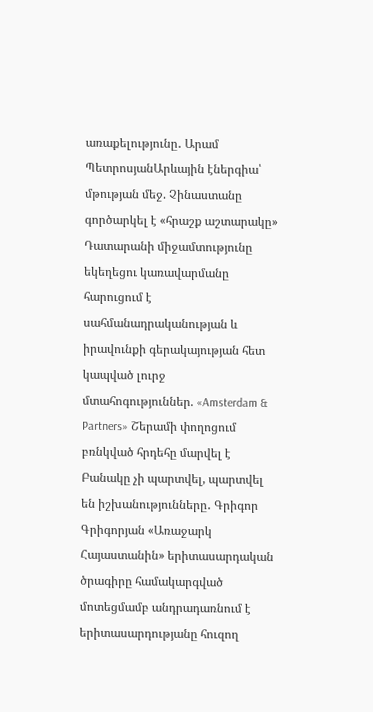առաքելությունը․ Արամ ՊետրոսյանԱրևային էներգիա՝ մթության մեջ. Չինաստանը գործարկել է «հրաշք աշտարակը» Դատարանի միջամտությունը եկեղեցու կառավարմանը հարուցում է սահմանադրականության և իրավունքի գերակայության հետ կապված լուրջ մտահոգություններ. «Amsterdam & Partners» Շերամի փողոցում բռնկված հրդեհը մարվել է Բանակը չի պարտվել, պարտվել են իշխանությունները․ Գրիգոր Գրիգորյան «Առաջարկ Հայաստանին» երիտասարդական ծրագիրը համակարգված մոտեցմամբ անդրադառնում է երիտասարդությանը հուզող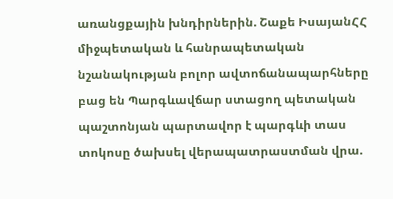առանցքային խնդիրներին. Շաքե ԻսայանՀՀ միջպետական և հանրապետական նշանակության բոլոր ավտոճանապարհները բաց են Պարգևավճար ստացող պետական պաշտոնյան պարտավոր է պարգևի տաս տոկոսը ծախսել վերապատրաստման վրա.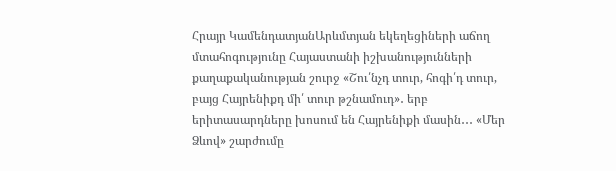Հրայր ԿամենդատյանԱրևմտյան եկեղեցիների աճող մտահոգությունը Հայաստանի իշխանությունների քաղաքականության շուրջ «Շու՛նչդ տուր, հոգի՛դ տուր, բայց Հայրենիքդ մի՛ տուր թշնամուդ»․ երբ երիտասարդները խոսում են Հայրենիքի մասին․․․ «Մեր Ձևով» շարժումը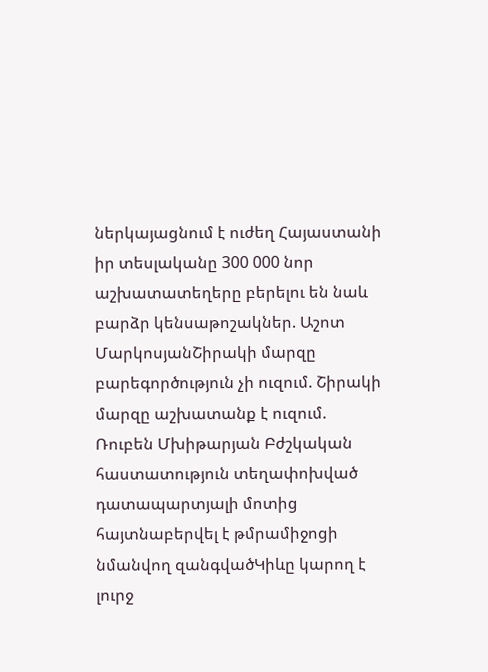ներկայացնում է ուժեղ Հայաստանի իր տեսլականը 300 000 նոր աշխատատեղերը բերելու են նաև բարձր կենսաթոշակներ. Աշոտ ՄարկոսյանՇիրակի մարզը բարեգործություն չի ուզում. Շիրակի մարզը աշխատանք է ուզում. Ռուբեն Մխիթարյան Բժշկական հաստատություն տեղափոխված դատապարտյալի մոտից հայտնաբերվել է թմրամիջոցի նմանվող զանգվածԿիևը կարող է լուրջ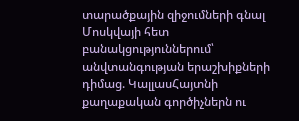տարածքային զիջումների գնալ Մոսկվայի հետ բանակցություններում՝ անվտանգության երաշխիքների դիմաց. ԿալլասՀայտնի քաղաքական գործիչներն ու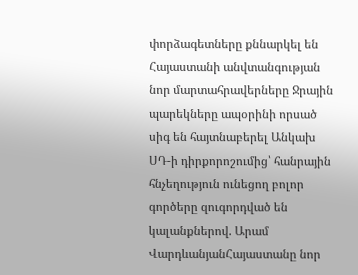փորձագետները քննարկել են Հայաստանի անվտանգության նոր մարտահրավերները Ջրային պարեկները ապօրինի որսած սիգ են հայտնաբերել Անկախ ՍԴ-ի դիրքորոշումից՝ հանրային հնչեղություն ունեցող բոլոր գործերը զուգորդված են կալանքներով. Արամ ՎարդևանյանՀայաստանը նոր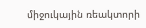միջուկային ռեակտորի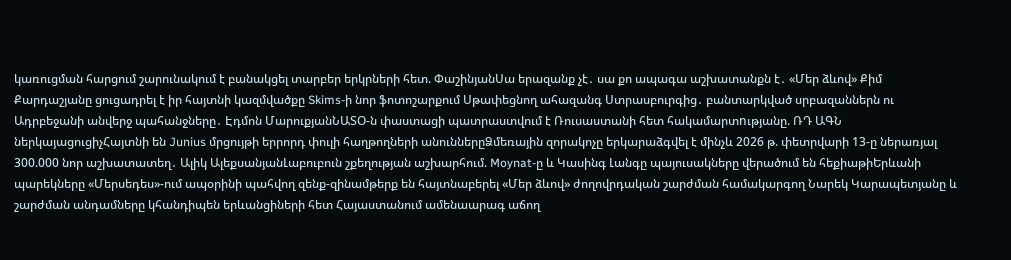կառուցման հարցում շարունակում է բանակցել տարբեր երկրների հետ. ՓաշինյանՍա երազանք չէ․ սա քո ապագա աշխատանքն է․ «Մեր ձևով» Քիմ Քարդաշյանը ցուցադրել է իր հայտնի կազմվածքը Skims-ի նոր ֆոտոշարքում Սթափեցնող ահազանգ Ստրասբուրգից․ բանտարկված սրբազաններն ու Ադրբեջանի անվերջ պահանջները․ Էդմոն ՄարուքյանՆԱՏՕ-ն փաստացի պատրաստվում է Ռուսաստանի հետ հակամարտnւթյանը. ՌԴ ԱԳՆ ներկայացուցիչՀայտնի են Junius մրցույթի երրորդ փուլի հաղթողների անուններըՁմեռային զորակոչը երկարաձգվել է մինչև 2026 թ. փետրվարի 13-ը ներառյալ 300.000 նոր աշխատատեղ․ Ալիկ ԱլեքսանյանԼաբուբուն շքեղության աշխարհում. Moynat-ը և Կասինգ Լանգը պայուսակները վերածում են հեքիաթիԵրևանի պարեկները «Մերսեդես»-ում ապօրինի պահվող զենք-զինամթերք են հայտնաբերել «Մեր ձևով» ժողովրդական շարժման համակարգող Նարեկ Կարապետյանը և շարժման անդամները կհանդիպեն երևանցիների հետ Հայաստանում ամենաարագ աճող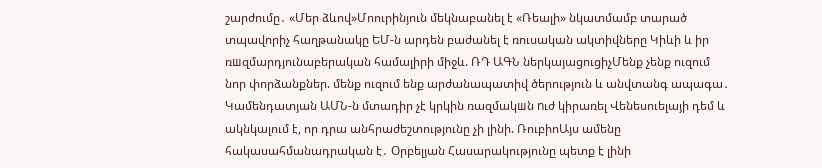շարժումը․ «Մեր ձևով»Մոուրինյուն մեկնաբանել է «Ռեալի» նկատմամբ տարած տպավորիչ հաղթանակը ԵՄ-ն արդեն բաժանել է ռուսական ակտիվները Կիևի և իր ռшզմարդյունաբերական համալիրի միջև. ՌԴ ԱԳՆ ներկայացուցիչՄենք չենք ուզում նոր փորձանքներ. մենք ուզում ենք արժանապատիվ ծերություն և անվտանգ ապագա․ Կամենդատյան ԱՄՆ-ն մտադիր չէ կրկին ռազմակшն nւժ կիրառել Վենեսուելայի դեմ և ակնկալում է, որ դրա անհրաժեշտությունը չի լինի. ՌուբիոԱյս ամենը հակասահմանադրական է․ Օրբելյան Հասարակությունը պետք է լինի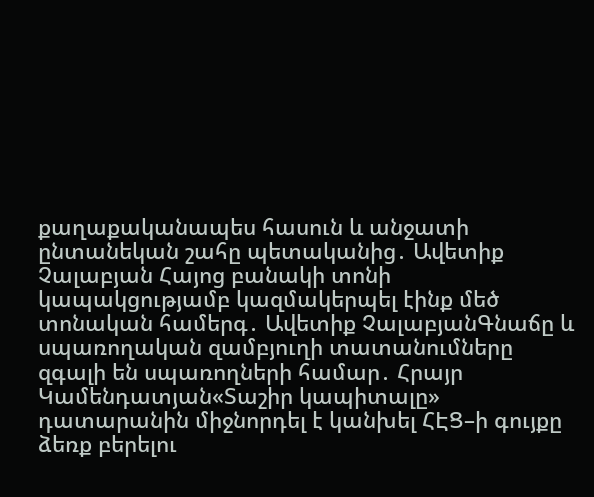քաղաքականապես հասուն և անջատի ընտանեկան շահը պետականից․ Ավետիք Չալաբյան Հայոց բանակի տոնի կապակցությամբ կազմակերպել էինք մեծ տոնական համերգ․ Ավետիք ՉալաբյանԳնաճը և սպառողական զամբյուղի տատանումները զգալի են սպառողների համար․ Հրայր Կամենդատյան«Տաշիր կապիտալը» դատարանին միջնորդել է կանխել ՀԷՑ–ի գույքը ձեռք բերելու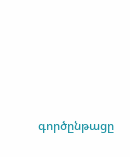գործընթացը